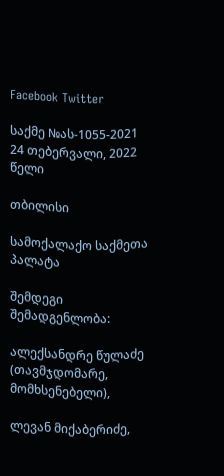Facebook Twitter

საქმე №ას-1055-2021 24 თებერვალი, 2022 წელი

თბილისი

სამოქალაქო საქმეთა პალატა

შემდეგი შემადგენლობა:

ალექსანდრე წულაძე (თავმჯდომარე, მომხსენებელი),

ლევან მიქაბერიძე,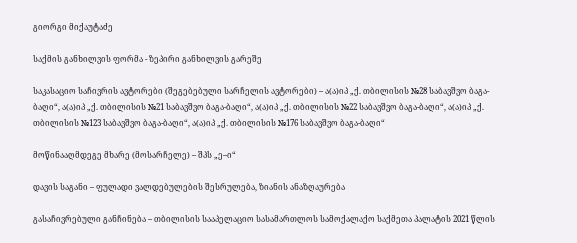გიორგი მიქაუტაძე

საქმის განხილვის ფორმა - ზეპირი განხილვის გარეშე

საკასაციო საჩივრის ავტორები (შეგებებული სარჩელის ავტორები) – ა(ა)იპ „ქ. თბილისის №28 საბავშვო ბაგა-ბაღი“, ა(ა)იპ „ქ. თბილისის №21 საბავშვო ბაგა-ბაღი“, ა(ა)იპ „ქ. თბილისის №22 საბავშვო ბაგა-ბაღი“, ა(ა)იპ „ქ. თბილისის №123 საბავშვო ბაგა-ბაღი“, ა(ა)იპ „ქ. თბილისის №176 საბავშვო ბაგა-ბაღი“

მოწინააღმდეგე მხარე (მოსარჩელე) – შპს „ე–ი“

დავის საგანი – ფულადი ვალდებულების შესრულება, ზიანის ანაზღაურება

გასაჩივრებული განჩინება – თბილისის სააპელაციო სასამართლოს სამოქალაქო საქმეთა პალატის 2021 წლის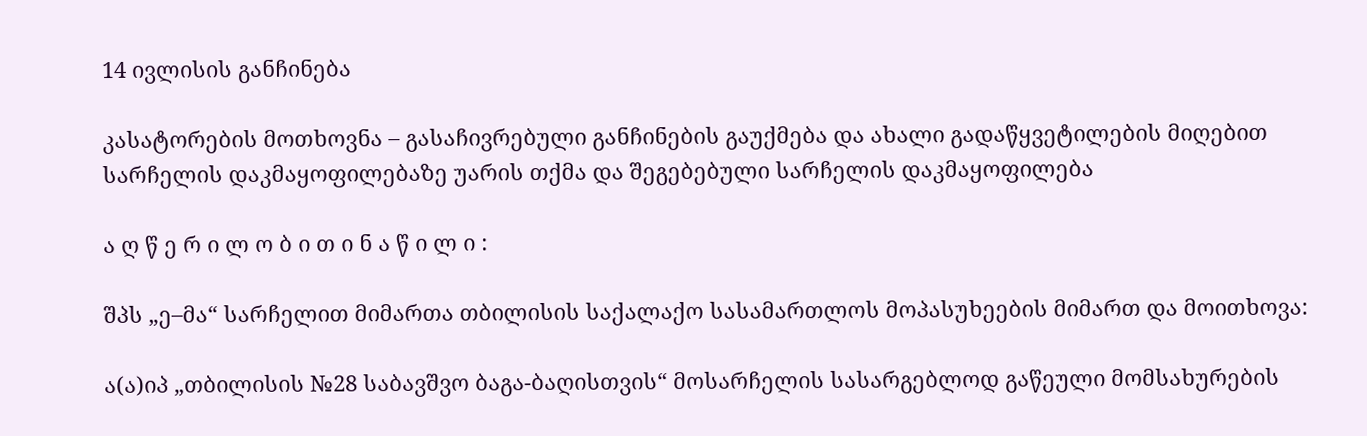14 ივლისის განჩინება

კასატორების მოთხოვნა – გასაჩივრებული განჩინების გაუქმება და ახალი გადაწყვეტილების მიღებით სარჩელის დაკმაყოფილებაზე უარის თქმა და შეგებებული სარჩელის დაკმაყოფილება

ა ღ წ ე რ ი ლ ო ბ ი თ ი ნ ა წ ი ლ ი :

შპს „ე–მა“ სარჩელით მიმართა თბილისის საქალაქო სასამართლოს მოპასუხეების მიმართ და მოითხოვა:

ა(ა)იპ „თბილისის №28 საბავშვო ბაგა-ბაღისთვის“ მოსარჩელის სასარგებლოდ გაწეული მომსახურების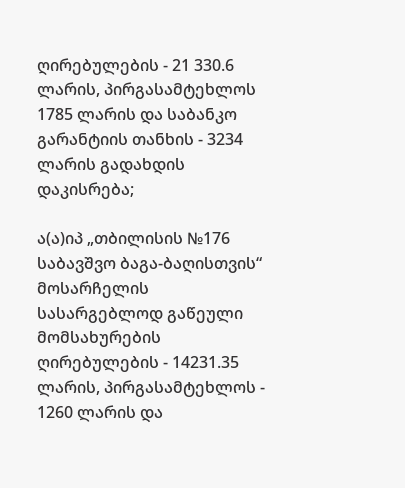ღირებულების - 21 330.6 ლარის, პირგასამტეხლოს 1785 ლარის და საბანკო გარანტიის თანხის - 3234 ლარის გადახდის დაკისრება;

ა(ა)იპ „თბილისის №176 საბავშვო ბაგა-ბაღისთვის“ მოსარჩელის სასარგებლოდ გაწეული მომსახურების ღირებულების - 14231.35 ლარის, პირგასამტეხლოს - 1260 ლარის და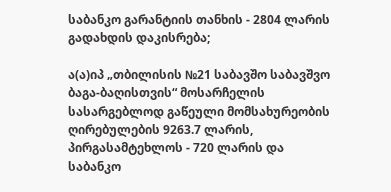საბანკო გარანტიის თანხის - 2804 ლარის გადახდის დაკისრება;

ა(ა)იპ „თბილისის №21 საბავშო საბავშვო ბაგა-ბაღისთვის“ მოსარჩელის სასარგებლოდ გაწეული მომსახურეობის ღირებულების 9263.7 ლარის, პირგასამტეხლოს - 720 ლარის და საბანკო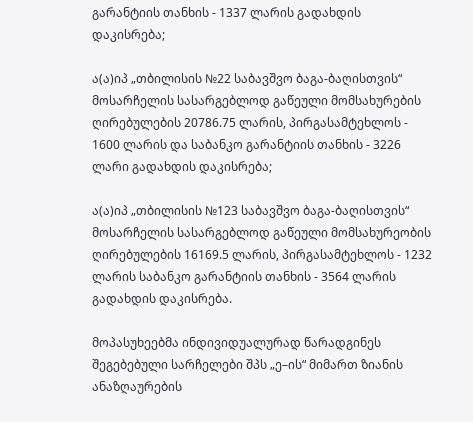გარანტიის თანხის - 1337 ლარის გადახდის დაკისრება;

ა(ა)იპ „თბილისის №22 საბავშვო ბაგა-ბაღისთვის“ მოსარჩელის სასარგებლოდ გაწეული მომსახურების ღირებულების 20786.75 ლარის, პირგასამტეხლოს - 1600 ლარის და საბანკო გარანტიის თანხის - 3226 ლარი გადახდის დაკისრება;

ა(ა)იპ „თბილისის №123 საბავშვო ბაგა-ბაღისთვის“ მოსარჩელის სასარგებლოდ გაწეული მომსახურეობის ღირებულების 16169.5 ლარის, პირგასამტეხლოს - 1232 ლარის საბანკო გარანტიის თანხის - 3564 ლარის გადახდის დაკისრება.

მოპასუხეებმა ინდივიდუალურად წარადგინეს შეგებებული სარჩელები შპს „ე–ის“ მიმართ ზიანის ანაზღაურების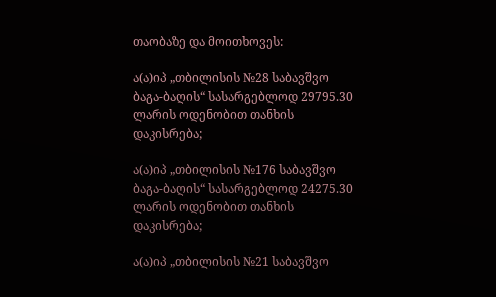თაობაზე და მოითხოვეს:

ა(ა)იპ „თბილისის №28 საბავშვო ბაგა-ბაღის“ სასარგებლოდ 29795.30 ლარის ოდენობით თანხის დაკისრება;

ა(ა)იპ „თბილისის №176 საბავშვო ბაგა-ბაღის“ სასარგებლოდ 24275.30 ლარის ოდენობით თანხის დაკისრება;

ა(ა)იპ „თბილისის №21 საბავშვო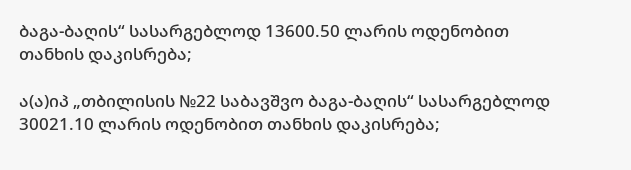ბაგა-ბაღის“ სასარგებლოდ 13600.50 ლარის ოდენობით თანხის დაკისრება;

ა(ა)იპ „თბილისის №22 საბავშვო ბაგა-ბაღის“ სასარგებლოდ 30021.10 ლარის ოდენობით თანხის დაკისრება;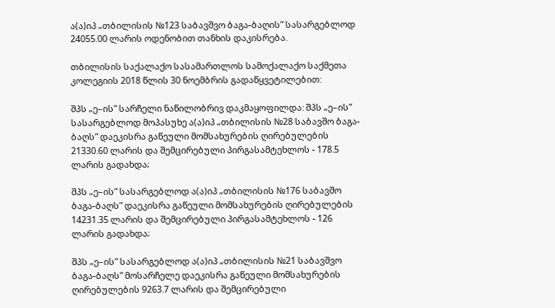ა(ა)იპ „თბილისის №123 საბავშვო ბაგა-ბაღის“ სასარგებლოდ 24055.00 ლარის ოდენობით თანხის დაკისრება.

თბილისის საქალაქო სასამართლოს სამოქალაქო საქმეთა კოლეგიის 2018 წლის 30 ნოემბრის გადაწყვეტილებით:

შპს „ე–ის“ სარჩელი ნაწილობრივ დაკმაყოფილდა: შპს „ე–ის“ სასარგებლოდ მოპასუხე ა(ა)იპ „თბილისის №28 საბავშო ბაგა-ბაღს“ დაეკისრა გაწეული მომსახურების ღირებულების 21330.60 ლარის და შემცირებული პირგასამტეხლოს - 178.5 ლარის გადახდა;

შპს „ე–ის“ სასარგებლოდ ა(ა)იპ „თბილისის №176 საბავშო ბაგა-ბაღს“ დაეკისრა გაწეული მომსახურების ღირებულების 14231.35 ლარის და შემცირებული პირგასამტეხლოს - 126 ლარის გადახდა;

შპს „ე–ის“ სასარგებლოდ ა(ა)იპ „თბილისის №21 საბავშვო ბაგა-ბაღს“ მოსარჩელე დაეკისრა გაწეული მომსახურების ღირებულების 9263.7 ლარის და შემცირებული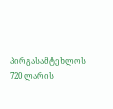პირგასამტეხლოს 720 ლარის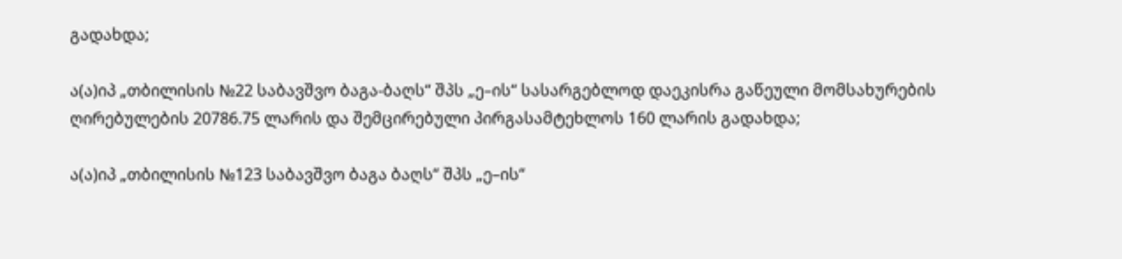გადახდა;

ა(ა)იპ „თბილისის №22 საბავშვო ბაგა-ბაღს“ შპს „ე–ის“ სასარგებლოდ დაეკისრა გაწეული მომსახურების ღირებულების 20786.75 ლარის და შემცირებული პირგასამტეხლოს 160 ლარის გადახდა;

ა(ა)იპ „თბილისის №123 საბავშვო ბაგა ბაღს“ შპს „ე–ის“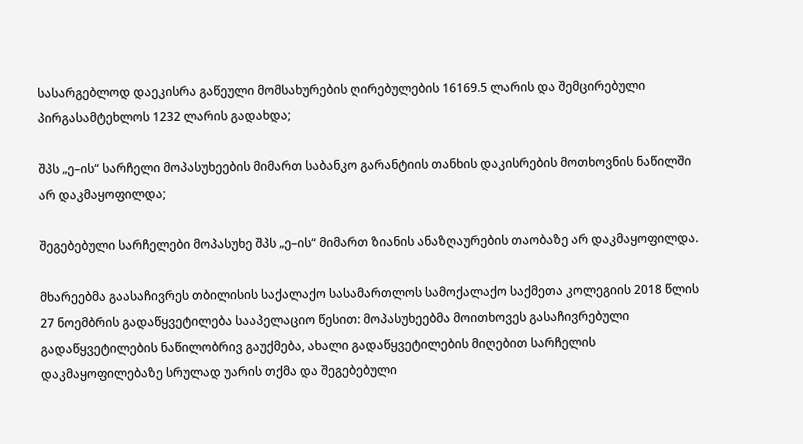სასარგებლოდ დაეკისრა გაწეული მომსახურების ღირებულების 16169.5 ლარის და შემცირებული პირგასამტეხლოს 1232 ლარის გადახდა;

შპს „ე–ის“ სარჩელი მოპასუხეების მიმართ საბანკო გარანტიის თანხის დაკისრების მოთხოვნის ნაწილში არ დაკმაყოფილდა;

შეგებებული სარჩელები მოპასუხე შპს „ე–ის“ მიმართ ზიანის ანაზღაურების თაობაზე არ დაკმაყოფილდა.

მხარეებმა გაასაჩივრეს თბილისის საქალაქო სასამართლოს სამოქალაქო საქმეთა კოლეგიის 2018 წლის 27 ნოემბრის გადაწყვეტილება სააპელაციო წესით: მოპასუხეებმა მოითხოვეს გასაჩივრებული გადაწყვეტილების ნაწილობრივ გაუქმება, ახალი გადაწყვეტილების მიღებით სარჩელის დაკმაყოფილებაზე სრულად უარის თქმა და შეგებებული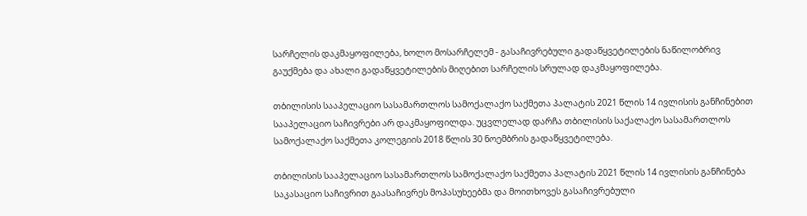სარჩელის დაკმაყოფილება, ხოლო მოსარჩელემ - გასაჩივრებული გადაწყვეტილების ნაწილობრივ გაუქმება და ახალი გადაწყვეტილების მიღებით სარჩელის სრულად დაკმაყოფილება.

თბილისის სააპელაციო სასამართლოს სამოქალაქო საქმეთა პალატის 2021 წლის 14 ივლისის განჩინებით სააპელაციო საჩივრები არ დაკმაყოფილდა. უცვლელად დარჩა თბილისის საქალაქო სასამართლოს სამოქალაქო საქმეთა კოლეგიის 2018 წლის 30 ნოემბრის გადაწყვეტილება.

თბილისის სააპელაციო სასამართლოს სამოქალაქო საქმეთა პალატის 2021 წლის 14 ივლისის განჩინება საკასაციო საჩივრით გაასაჩივრეს მოპასუხეებმა და მოითხოვეს გასაჩივრებული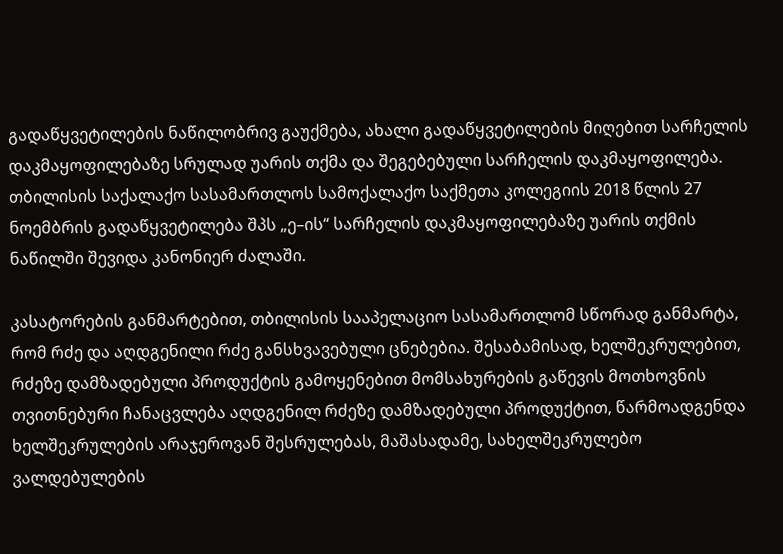გადაწყვეტილების ნაწილობრივ გაუქმება, ახალი გადაწყვეტილების მიღებით სარჩელის დაკმაყოფილებაზე სრულად უარის თქმა და შეგებებული სარჩელის დაკმაყოფილება. თბილისის საქალაქო სასამართლოს სამოქალაქო საქმეთა კოლეგიის 2018 წლის 27 ნოემბრის გადაწყვეტილება შპს „ე–ის“ სარჩელის დაკმაყოფილებაზე უარის თქმის ნაწილში შევიდა კანონიერ ძალაში.

კასატორების განმარტებით, თბილისის სააპელაციო სასამართლომ სწორად განმარტა, რომ რძე და აღდგენილი რძე განსხვავებული ცნებებია. შესაბამისად, ხელშეკრულებით, რძეზე დამზადებული პროდუქტის გამოყენებით მომსახურების გაწევის მოთხოვნის თვითნებური ჩანაცვლება აღდგენილ რძეზე დამზადებული პროდუქტით, წარმოადგენდა ხელშეკრულების არაჯეროვან შესრულებას, მაშასადამე, სახელშეკრულებო ვალდებულების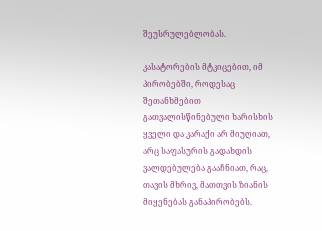შეუსრულებლობას.

კასატორების მტკიცებით, იმ პირობებში, როდესაც შეთანხმებით გათვალისწინებული ხარისხის ყველი და კარაქი არ მიუღიათ, არც საფასურის გადახდის ვალდებულება გააჩნიათ, რაც, თავის მხრივ, მათთვის ზიანის მიყენებას განაპირობებს.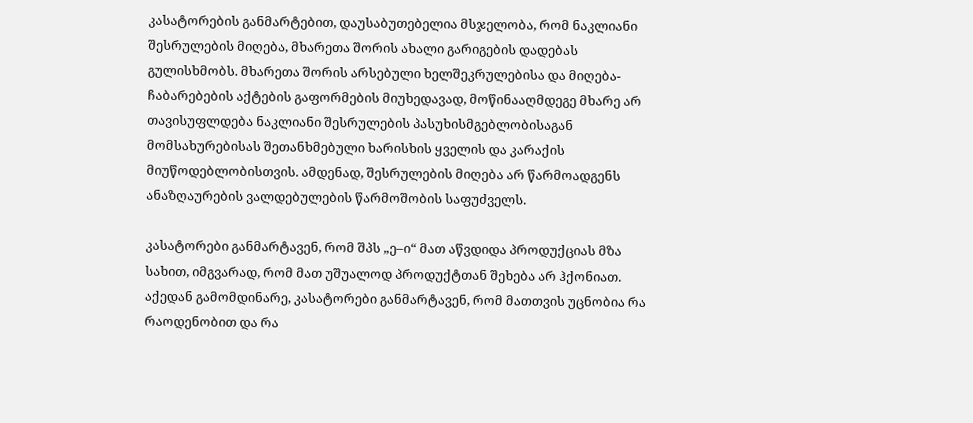კასატორების განმარტებით, დაუსაბუთებელია მსჯელობა, რომ ნაკლიანი შესრულების მიღება, მხარეთა შორის ახალი გარიგების დადებას გულისხმობს. მხარეთა შორის არსებული ხელშეკრულებისა და მიღება-ჩაბარებების აქტების გაფორმების მიუხედავად, მოწინააღმდეგე მხარე არ თავისუფლდება ნაკლიანი შესრულების პასუხისმგებლობისაგან მომსახურებისას შეთანხმებული ხარისხის ყველის და კარაქის მიუწოდებლობისთვის. ამდენად, შესრულების მიღება არ წარმოადგენს ანაზღაურების ვალდებულების წარმოშობის საფუძველს.

კასატორები განმარტავენ, რომ შპს „ე–ი“ მათ აწვდიდა პროდუქციას მზა სახით, იმგვარად, რომ მათ უშუალოდ პროდუქტთან შეხება არ ჰქონიათ. აქედან გამომდინარე, კასატორები განმარტავენ, რომ მათთვის უცნობია რა რაოდენობით და რა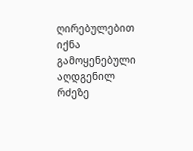ღირებულებით იქნა გამოყენებული აღდგენილ რძეზე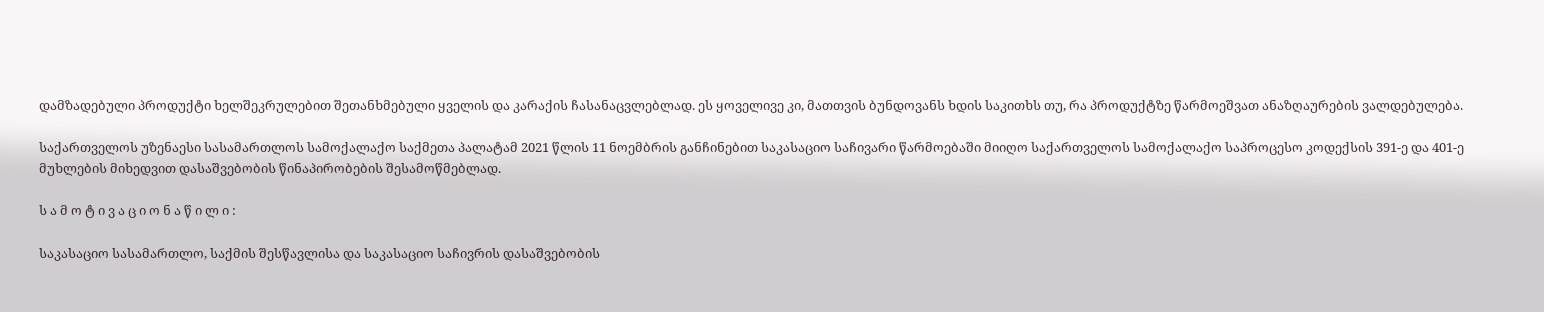დამზადებული პროდუქტი ხელშეკრულებით შეთანხმებული ყველის და კარაქის ჩასანაცვლებლად. ეს ყოველივე კი, მათთვის ბუნდოვანს ხდის საკითხს თუ, რა პროდუქტზე წარმოეშვათ ანაზღაურების ვალდებულება.

საქართველოს უზენაესი სასამართლოს სამოქალაქო საქმეთა პალატამ 2021 წლის 11 ნოემბრის განჩინებით საკასაციო საჩივარი წარმოებაში მიიღო საქართველოს სამოქალაქო საპროცესო კოდექსის 391-ე და 401-ე მუხლების მიხედვით დასაშვებობის წინაპირობების შესამოწმებლად.

ს ა მ ო ტ ი ვ ა ც ი ო ნ ა წ ი ლ ი :

საკასაციო სასამართლო, საქმის შესწავლისა და საკასაციო საჩივრის დასაშვებობის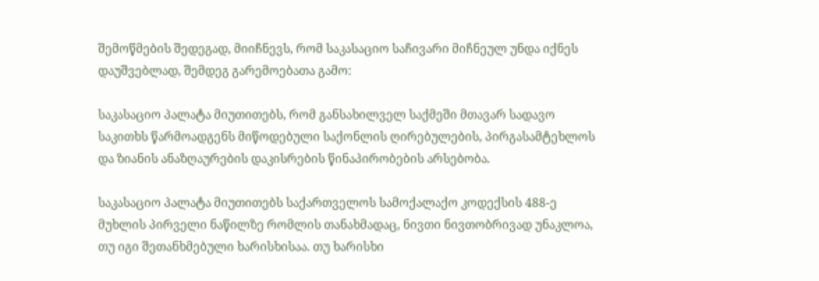შემოწმების შედეგად, მიიჩნევს, რომ საკასაციო საჩივარი მიჩნეულ უნდა იქნეს დაუშვებლად, შემდეგ გარემოებათა გამო:

საკასაციო პალატა მიუთითებს, რომ განსახილველ საქმეში მთავარ სადავო საკითხს წარმოადგენს მიწოდებული საქონლის ღირებულების, პირგასამტეხლოს და ზიანის ანაზღაურების დაკისრების წინაპირობების არსებობა.

საკასაციო პალატა მიუთითებს საქართველოს სამოქალაქო კოდექსის 488-ე მუხლის პირველი ნაწილზე რომლის თანახმადაც, ნივთი ნივთობრივად უნაკლოა, თუ იგი შეთანხმებული ხარისხისაა. თუ ხარისხი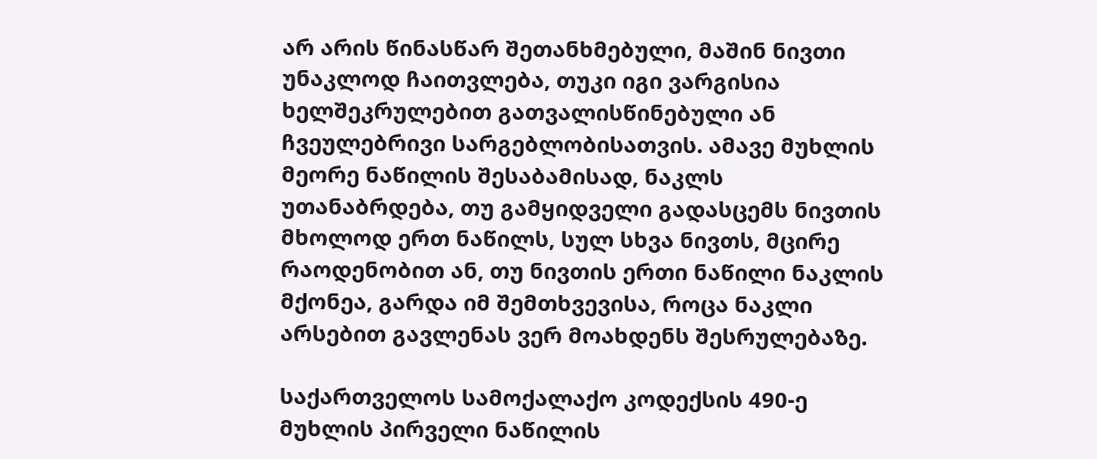არ არის წინასწარ შეთანხმებული, მაშინ ნივთი უნაკლოდ ჩაითვლება, თუკი იგი ვარგისია ხელშეკრულებით გათვალისწინებული ან ჩვეულებრივი სარგებლობისათვის. ამავე მუხლის მეორე ნაწილის შესაბამისად, ნაკლს უთანაბრდება, თუ გამყიდველი გადასცემს ნივთის მხოლოდ ერთ ნაწილს, სულ სხვა ნივთს, მცირე რაოდენობით ან, თუ ნივთის ერთი ნაწილი ნაკლის მქონეა, გარდა იმ შემთხვევისა, როცა ნაკლი არსებით გავლენას ვერ მოახდენს შესრულებაზე.

საქართველოს სამოქალაქო კოდექსის 490-ე მუხლის პირველი ნაწილის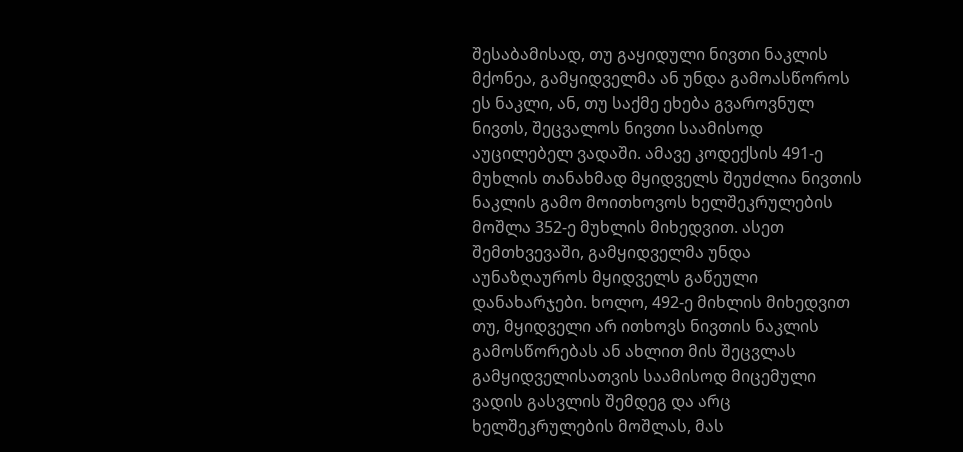შესაბამისად, თუ გაყიდული ნივთი ნაკლის მქონეა, გამყიდველმა ან უნდა გამოასწოროს ეს ნაკლი, ან, თუ საქმე ეხება გვაროვნულ ნივთს, შეცვალოს ნივთი საამისოდ აუცილებელ ვადაში. ამავე კოდექსის 491-ე მუხლის თანახმად მყიდველს შეუძლია ნივთის ნაკლის გამო მოითხოვოს ხელშეკრულების მოშლა 352-ე მუხლის მიხედვით. ასეთ შემთხვევაში, გამყიდველმა უნდა აუნაზღაუროს მყიდველს გაწეული დანახარჯები. ხოლო, 492-ე მიხლის მიხედვით თუ, მყიდველი არ ითხოვს ნივთის ნაკლის გამოსწორებას ან ახლით მის შეცვლას გამყიდველისათვის საამისოდ მიცემული ვადის გასვლის შემდეგ და არც ხელშეკრულების მოშლას, მას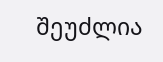შეუძლია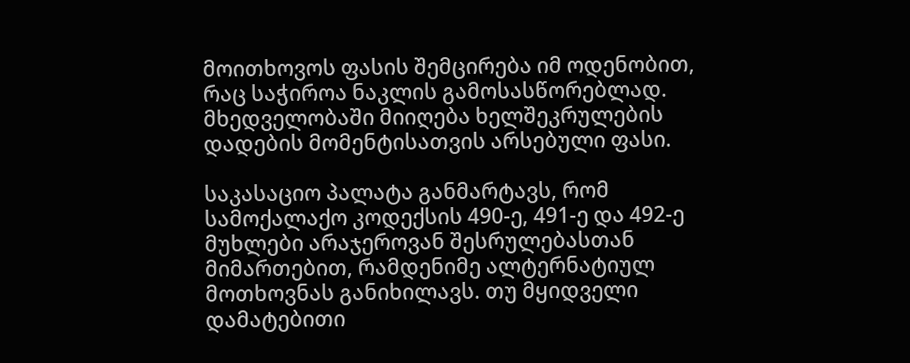მოითხოვოს ფასის შემცირება იმ ოდენობით, რაც საჭიროა ნაკლის გამოსასწორებლად. მხედველობაში მიიღება ხელშეკრულების დადების მომენტისათვის არსებული ფასი.

საკასაციო პალატა განმარტავს, რომ სამოქალაქო კოდექსის 490-ე, 491-ე და 492-ე მუხლები არაჯეროვან შესრულებასთან მიმართებით, რამდენიმე ალტერნატიულ მოთხოვნას განიხილავს. თუ მყიდველი დამატებითი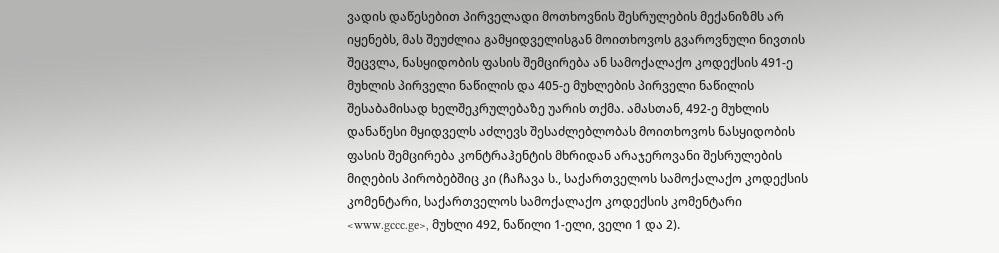ვადის დაწესებით პირველადი მოთხოვნის შესრულების მექანიზმს არ იყენებს, მას შეუძლია გამყიდველისგან მოითხოვოს გვაროვნული ნივთის შეცვლა, ნასყიდობის ფასის შემცირება ან სამოქალაქო კოდექსის 491-ე მუხლის პირველი ნაწილის და 405-ე მუხლების პირველი ნაწილის შესაბამისად ხელშეკრულებაზე უარის თქმა. ამასთან, 492-ე მუხლის დანაწესი მყიდველს აძლევს შესაძლებლობას მოითხოვოს ნასყიდობის ფასის შემცირება კონტრაჰენტის მხრიდან არაჯეროვანი შესრულების მიღების პირობებშიც კი (ჩაჩავა ს., საქართველოს სამოქალაქო კოდექსის კომენტარი, საქართველოს სამოქალაქო კოდექსის კომენტარი <www.gccc.ge>, მუხლი 492, ნაწილი 1-ელი, ველი 1 და 2).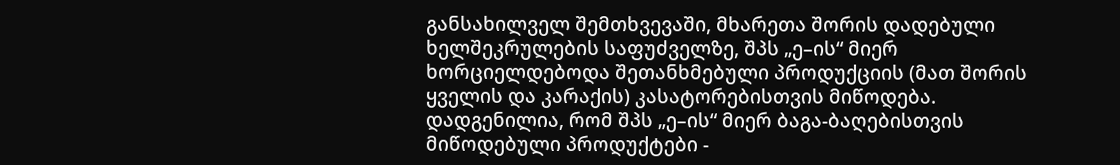განსახილველ შემთხვევაში, მხარეთა შორის დადებული ხელშეკრულების საფუძველზე, შპს „ე–ის“ მიერ ხორციელდებოდა შეთანხმებული პროდუქციის (მათ შორის ყველის და კარაქის) კასატორებისთვის მიწოდება. დადგენილია, რომ შპს „ე–ის“ მიერ ბაგა-ბაღებისთვის მიწოდებული პროდუქტები -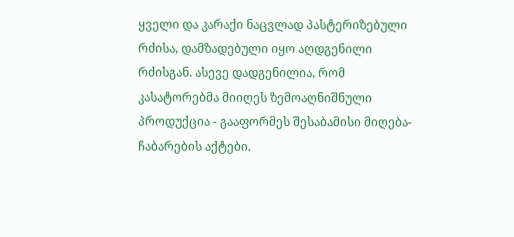ყველი და კარაქი ნაცვლად პასტერიზებული რძისა, დამზადებული იყო აღდგენილი რძისგან. ასევე დადგენილია, რომ კასატორებმა მიიღეს ზემოაღნიშნული პროდუქცია - გააფორმეს შესაბამისი მიღება-ჩაბარების აქტები.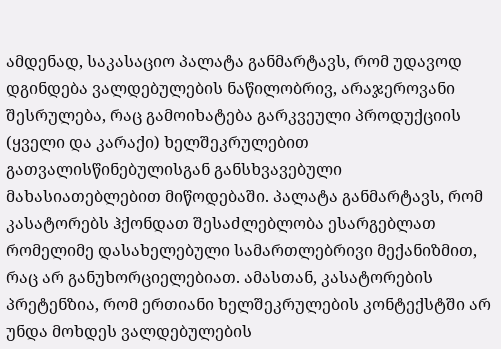ამდენად, საკასაციო პალატა განმარტავს, რომ უდავოდ დგინდება ვალდებულების ნაწილობრივ, არაჯეროვანი შესრულება, რაც გამოიხატება გარკვეული პროდუქციის (ყველი და კარაქი) ხელშეკრულებით გათვალისწინებულისგან განსხვავებული მახასიათებლებით მიწოდებაში. პალატა განმარტავს, რომ კასატორებს ჰქონდათ შესაძლებლობა ესარგებლათ რომელიმე დასახელებული სამართლებრივი მექანიზმით, რაც არ განუხორციელებიათ. ამასთან, კასატორების პრეტენზია, რომ ერთიანი ხელშეკრულების კონტექსტში არ უნდა მოხდეს ვალდებულების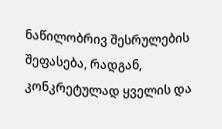ნაწილობრივ შესრულების შეფასება, რადგან, კონკრეტულად ყველის და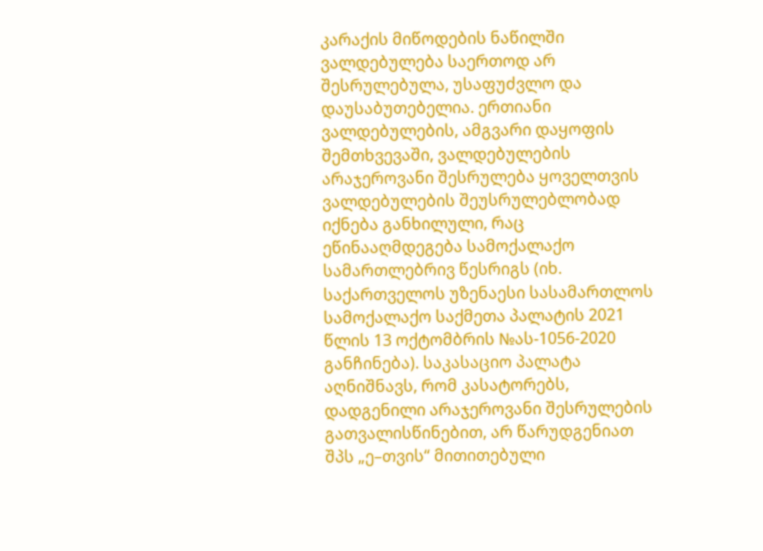კარაქის მიწოდების ნაწილში ვალდებულება საერთოდ არ შესრულებულა, უსაფუძვლო და დაუსაბუთებელია. ერთიანი ვალდებულების, ამგვარი დაყოფის შემთხვევაში, ვალდებულების არაჯეროვანი შესრულება ყოველთვის ვალდებულების შეუსრულებლობად იქნება განხილული, რაც ეწინააღმდეგება სამოქალაქო სამართლებრივ წესრიგს (იხ. საქართველოს უზენაესი სასამართლოს სამოქალაქო საქმეთა პალატის 2021 წლის 13 ოქტომბრის №ას-1056-2020 განჩინება). საკასაციო პალატა აღნიშნავს, რომ კასატორებს, დადგენილი არაჯეროვანი შესრულების გათვალისწინებით, არ წარუდგენიათ შპს „ე–თვის“ მითითებული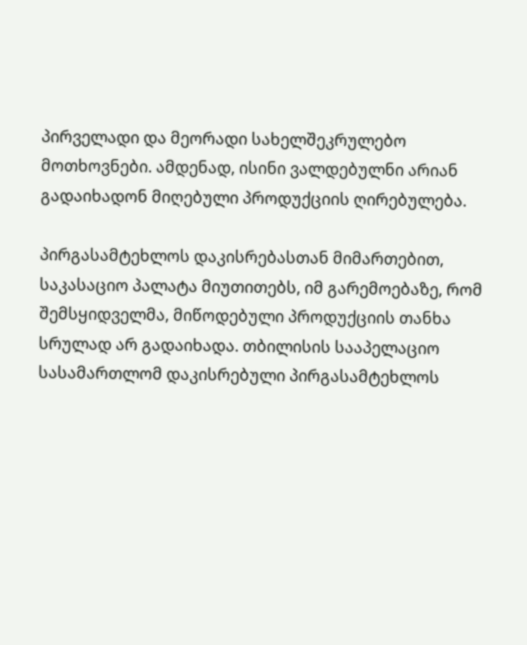პირველადი და მეორადი სახელშეკრულებო მოთხოვნები. ამდენად, ისინი ვალდებულნი არიან გადაიხადონ მიღებული პროდუქციის ღირებულება.

პირგასამტეხლოს დაკისრებასთან მიმართებით, საკასაციო პალატა მიუთითებს, იმ გარემოებაზე, რომ შემსყიდველმა, მიწოდებული პროდუქციის თანხა სრულად არ გადაიხადა. თბილისის სააპელაციო სასამართლომ დაკისრებული პირგასამტეხლოს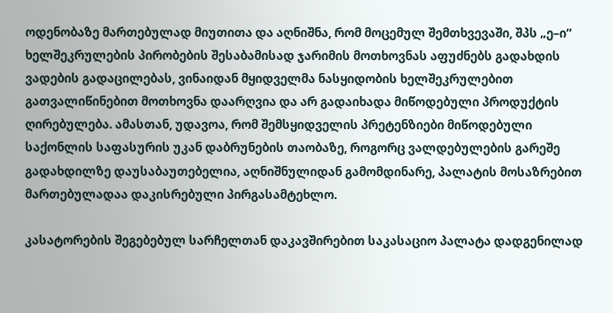ოდენობაზე მართებულად მიუთითა და აღნიშნა, რომ მოცემულ შემთხვევაში, შპს „ე–ი“ ხელშეკრულების პირობების შესაბამისად ჯარიმის მოთხოვნას აფუძნებს გადახდის ვადების გადაცილებას, ვინაიდან მყიდველმა ნასყიდობის ხელშეკრულებით გათვალიწინებით მოთხოვნა დაარღვია და არ გადაიხადა მიწოდებული პროდუქტის ღირებულება. ამასთან, უდავოა, რომ შემსყიდველის პრეტენზიები მიწოდებული საქონლის საფასურის უკან დაბრუნების თაობაზე, როგორც ვალდებულების გარეშე გადახდილზე დაუსაბაუთებელია, აღნიშნულიდან გამომდინარე, პალატის მოსაზრებით მართებულადაა დაკისრებული პირგასამტეხლო.

კასატორების შეგებებულ სარჩელთან დაკავშირებით საკასაციო პალატა დადგენილად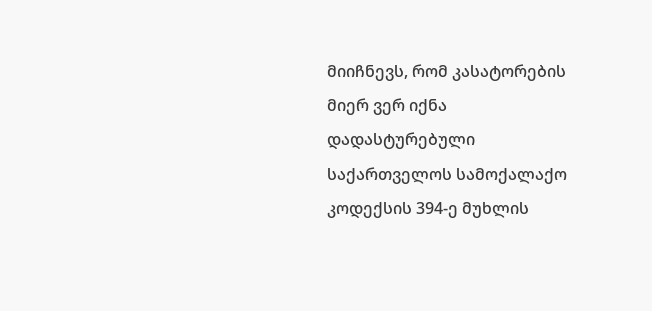მიიჩნევს, რომ კასატორების მიერ ვერ იქნა დადასტურებული საქართველოს სამოქალაქო კოდექსის 394-ე მუხლის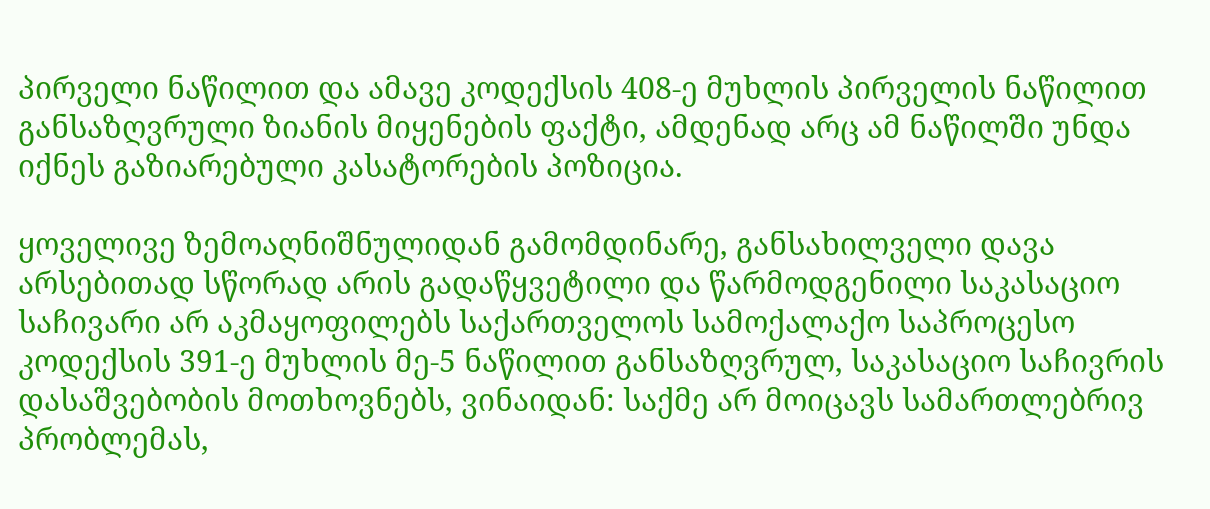პირველი ნაწილით და ამავე კოდექსის 408-ე მუხლის პირველის ნაწილით განსაზღვრული ზიანის მიყენების ფაქტი, ამდენად არც ამ ნაწილში უნდა იქნეს გაზიარებული კასატორების პოზიცია.

ყოველივე ზემოაღნიშნულიდან გამომდინარე, განსახილველი დავა არსებითად სწორად არის გადაწყვეტილი და წარმოდგენილი საკასაციო საჩივარი არ აკმაყოფილებს საქართველოს სამოქალაქო საპროცესო კოდექსის 391-ე მუხლის მე-5 ნაწილით განსაზღვრულ, საკასაციო საჩივრის დასაშვებობის მოთხოვნებს, ვინაიდან: საქმე არ მოიცავს სამართლებრივ პრობლემას,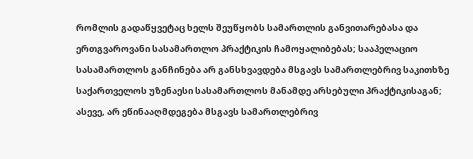რომლის გადაწყვეტაც ხელს შეუწყობს სამართლის განვითარებასა და ერთგვაროვანი სასამართლო პრაქტიკის ჩამოყალიბებას; სააპელაციო სასამართლოს განჩინება არ განსხვავდება მსგავს სამართლებრივ საკითხზე საქართველოს უზენაესი სასამართლოს მანამდე არსებული პრაქტიკისაგან; ასევე, არ ეწინააღმდეგება მსგავს სამართლებრივ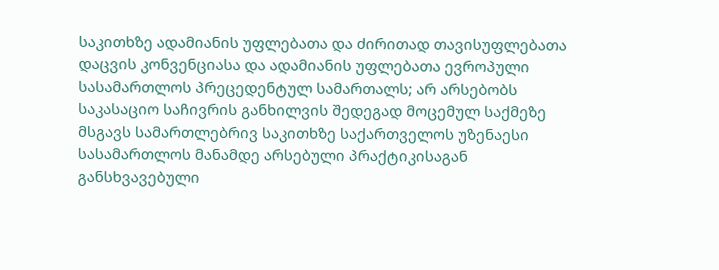საკითხზე ადამიანის უფლებათა და ძირითად თავისუფლებათა დაცვის კონვენციასა და ადამიანის უფლებათა ევროპული სასამართლოს პრეცედენტულ სამართალს; არ არსებობს საკასაციო საჩივრის განხილვის შედეგად მოცემულ საქმეზე მსგავს სამართლებრივ საკითხზე საქართველოს უზენაესი სასამართლოს მანამდე არსებული პრაქტიკისაგან განსხვავებული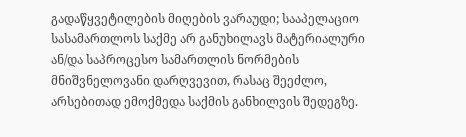გადაწყვეტილების მიღების ვარაუდი; სააპელაციო სასამართლოს საქმე არ განუხილავს მატერიალური ან/და საპროცესო სამართლის ნორმების მნიშვნელოვანი დარღვევით, რასაც შეეძლო, არსებითად ემოქმედა საქმის განხილვის შედეგზე.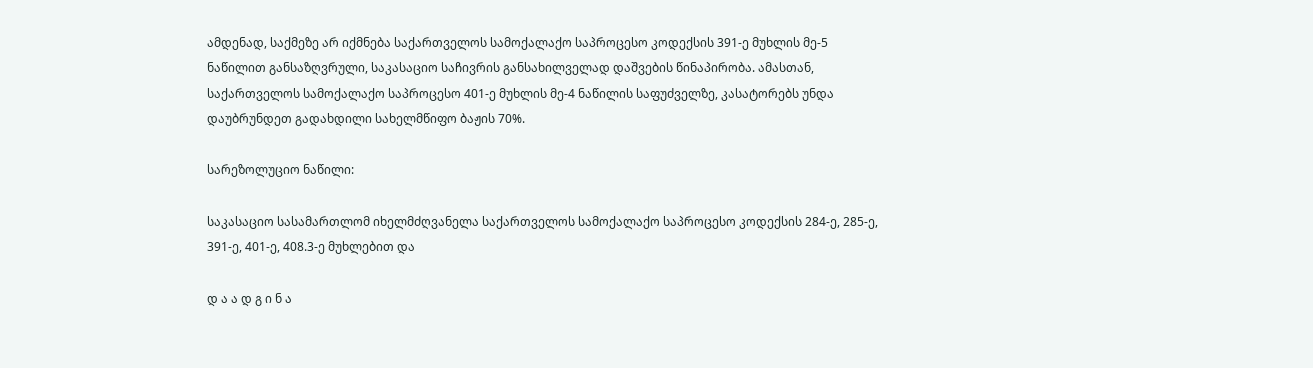ამდენად, საქმეზე არ იქმნება საქართველოს სამოქალაქო საპროცესო კოდექსის 391-ე მუხლის მე-5 ნაწილით განსაზღვრული, საკასაციო საჩივრის განსახილველად დაშვების წინაპირობა. ამასთან, საქართველოს სამოქალაქო საპროცესო 401-ე მუხლის მე-4 ნაწილის საფუძველზე, კასატორებს უნდა დაუბრუნდეთ გადახდილი სახელმწიფო ბაჟის 70%.

სარეზოლუციო ნაწილი:

საკასაციო სასამართლომ იხელმძღვანელა საქართველოს სამოქალაქო საპროცესო კოდექსის 284-ე, 285-ე, 391-ე, 401-ე, 408.3-ე მუხლებით და

დ ა ა დ გ ი ნ ა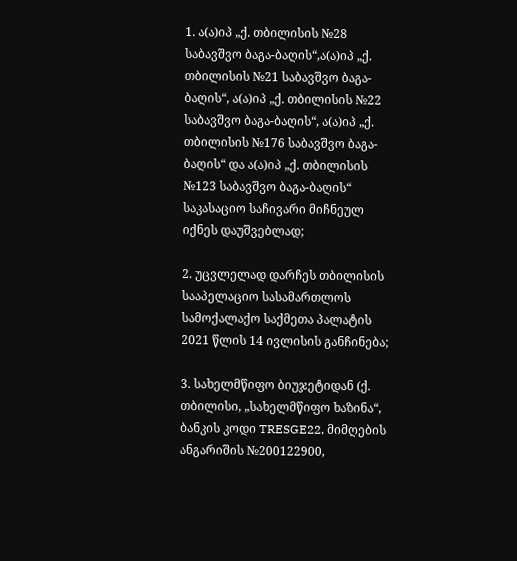1. ა(ა)იპ „ქ. თბილისის №28 საბავშვო ბაგა-ბაღის“,ა(ა)იპ „ქ. თბილისის №21 საბავშვო ბაგა-ბაღის“, ა(ა)იპ „ქ. თბილისის №22 საბავშვო ბაგა-ბაღის“, ა(ა)იპ „ქ. თბილისის №176 საბავშვო ბაგა-ბაღის“ და ა(ა)იპ „ქ. თბილისის №123 საბავშვო ბაგა-ბაღის“ საკასაციო საჩივარი მიჩნეულ იქნეს დაუშვებლად;

2. უცვლელად დარჩეს თბილისის სააპელაციო სასამართლოს სამოქალაქო საქმეთა პალატის 2021 წლის 14 ივლისის განჩინება;

3. სახელმწიფო ბიუჯეტიდან (ქ. თბილისი, „სახელმწიფო ხაზინა“, ბანკის კოდი TRESGE22, მიმღების ანგარიშის №200122900,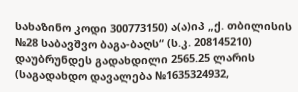სახაზინო კოდი 300773150) ა(ა)იპ „ქ. თბილისის №28 საბავშვო ბაგა-ბაღს“ (ს.კ. 208145210) დაუბრუნდეს გადახდილი 2565.25 ლარის (საგადახდო დავალება №1635324932,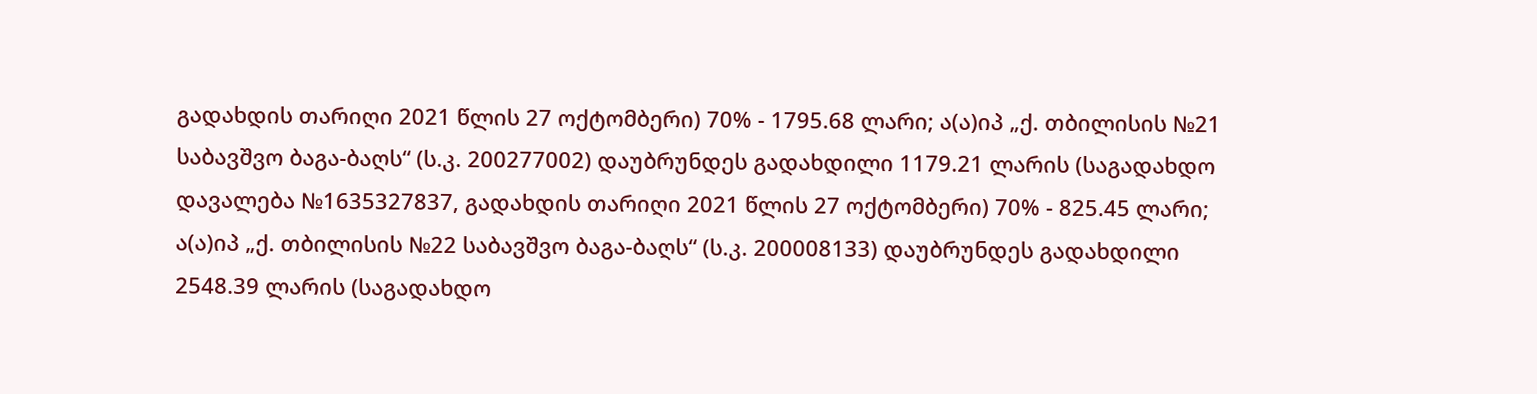გადახდის თარიღი 2021 წლის 27 ოქტომბერი) 70% - 1795.68 ლარი; ა(ა)იპ „ქ. თბილისის №21 საბავშვო ბაგა-ბაღს“ (ს.კ. 200277002) დაუბრუნდეს გადახდილი 1179.21 ლარის (საგადახდო დავალება №1635327837, გადახდის თარიღი 2021 წლის 27 ოქტომბერი) 70% - 825.45 ლარი; ა(ა)იპ „ქ. თბილისის №22 საბავშვო ბაგა-ბაღს“ (ს.კ. 200008133) დაუბრუნდეს გადახდილი 2548.39 ლარის (საგადახდო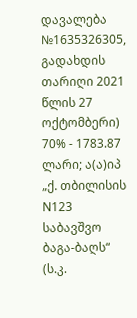დავალება №1635326305, გადახდის თარიღი 2021 წლის 27 ოქტომბერი) 70% - 1783.87 ლარი; ა(ა)იპ „ქ. თბილისის N123 საბავშვო ბაგა-ბაღს“ (ს.კ.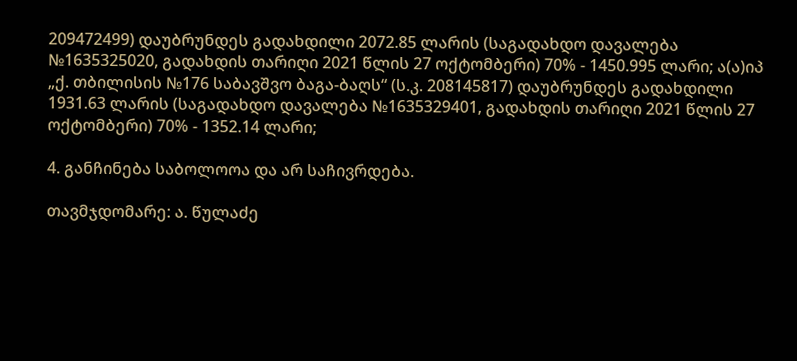209472499) დაუბრუნდეს გადახდილი 2072.85 ლარის (საგადახდო დავალება №1635325020, გადახდის თარიღი 2021 წლის 27 ოქტომბერი) 70% - 1450.995 ლარი; ა(ა)იპ „ქ. თბილისის №176 საბავშვო ბაგა-ბაღს“ (ს.კ. 208145817) დაუბრუნდეს გადახდილი 1931.63 ლარის (საგადახდო დავალება №1635329401, გადახდის თარიღი 2021 წლის 27 ოქტომბერი) 70% - 1352.14 ლარი;

4. განჩინება საბოლოოა და არ საჩივრდება.

თავმჯდომარე: ა. წულაძე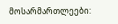მოსარმართლეები: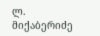ლ. მიქაბერიძე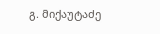გ. მიქაუტაძე